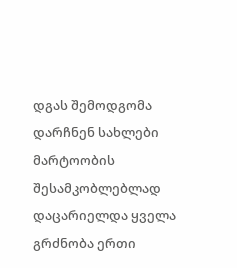დგას შემოდგომა
დარჩნენ სახლები მარტოობის შესამკობლებლად დაცარიელდა ყველა გრძნობა ერთი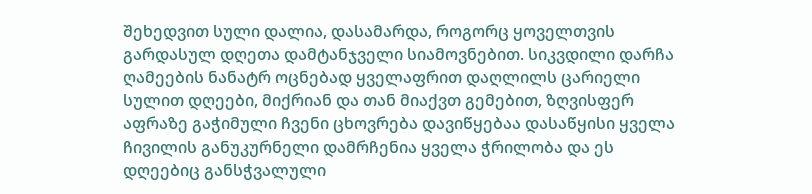შეხედვით სული დალია, დასამარდა, როგორც ყოველთვის გარდასულ დღეთა დამტანჯველი სიამოვნებით. სიკვდილი დარჩა ღამეების ნანატრ ოცნებად ყველაფრით დაღლილს ცარიელი სულით დღეები, მიქრიან და თან მიაქვთ გემებით, ზღვისფერ აფრაზე გაჭიმული ჩვენი ცხოვრება დავიწყებაა დასაწყისი ყველა ჩივილის განუკურნელი დამრჩენია ყველა ჭრილობა და ეს დღეებიც განსჭვალული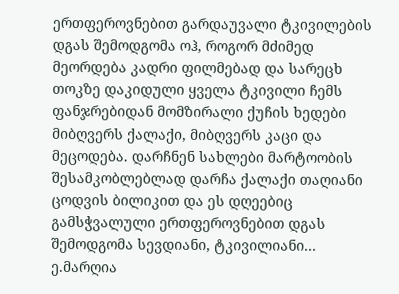ერთფეროვნებით გარდაუვალი ტკივილების დგას შემოდგომა ოჰ, როგორ მძიმედ მეორდება კადრი ფილმებად და სარეცხ თოკზე დაკიდული ყველა ტკივილი ჩემს ფანჯრებიდან მომზირალი ქუჩის ხედები მიბღვერს ქალაქი, მიბღვერს კაცი და მეცოდება. დარჩნენ სახლები მარტოობის შესამკობლებლად დარჩა ქალაქი თაღიანი ცოდვის ბილიკით და ეს დღეებიც გამსჭვალული ერთფეროვნებით დგას შემოდგომა სევდიანი, ტკივილიანი... ე.მარღია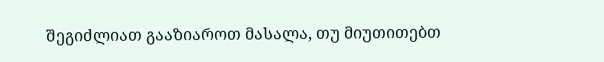შეგიძლიათ გააზიაროთ მასალა, თუ მიუთითებთ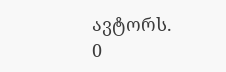ავტორს.
0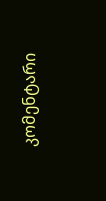კომენტარი